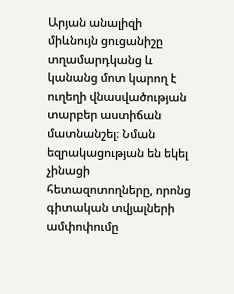Արյան անալիզի միևնույն ցուցանիշը տղամարդկանց և կանանց մոտ կարող է ուղեղի վնասվածության տարբեր աստիճան մատնանշել։ Նման եզրակացության են եկել չինացի հետազոտողները, որոնց գիտական տվյալների ամփոփումը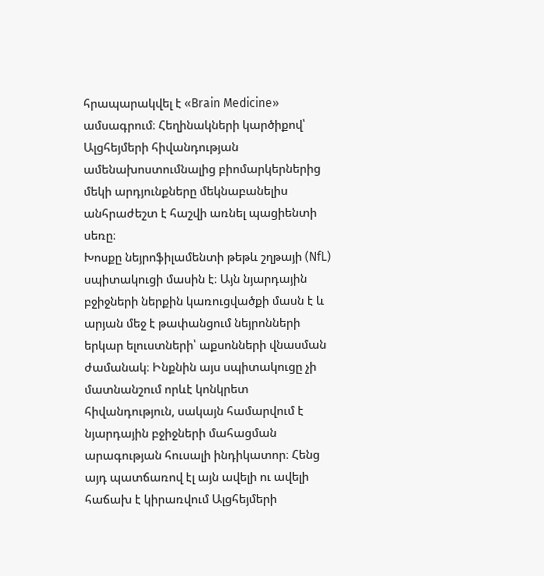հրապարակվել է «Brain Medicine» ամսագրում։ Հեղինակների կարծիքով՝ Ալցհեյմերի հիվանդության ամենախոստումնալից բիոմարկերներից մեկի արդյունքները մեկնաբանելիս անհրաժեշտ է հաշվի առնել պացիենտի սեռը։
Խոսքը նեյրոֆիլամենտի թեթև շղթայի (NfL) սպիտակուցի մասին է։ Այն նյարդային բջիջների ներքին կառուցվածքի մասն է և արյան մեջ է թափանցում նեյրոնների երկար ելուստների՝ աքսոնների վնասման ժամանակ։ Ինքնին այս սպիտակուցը չի մատնանշում որևէ կոնկրետ հիվանդություն, սակայն համարվում է նյարդային բջիջների մահացման արագության հուսալի ինդիկատոր։ Հենց այդ պատճառով էլ այն ավելի ու ավելի հաճախ է կիրառվում Ալցհեյմերի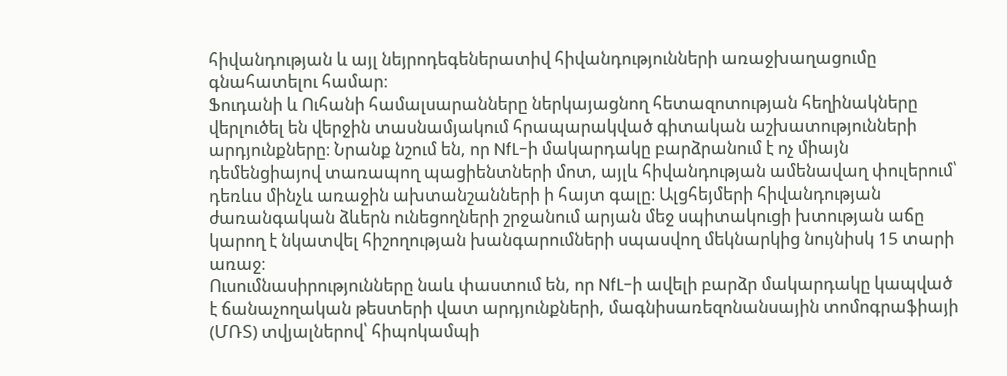հիվանդության և այլ նեյրոդեգեներատիվ հիվանդությունների առաջխաղացումը գնահատելու համար։
Ֆուդանի և Ուհանի համալսարանները ներկայացնող հետազոտության հեղինակները վերլուծել են վերջին տասնամյակում հրապարակված գիտական աշխատությունների արդյունքները։ Նրանք նշում են, որ NfL-ի մակարդակը բարձրանում է ոչ միայն դեմենցիայով տառապող պացիենտների մոտ, այլև հիվանդության ամենավաղ փուլերում՝ դեռևս մինչև առաջին ախտանշանների ի հայտ գալը։ Ալցհեյմերի հիվանդության ժառանգական ձևերն ունեցողների շրջանում արյան մեջ սպիտակուցի խտության աճը կարող է նկատվել հիշողության խանգարումների սպասվող մեկնարկից նույնիսկ 15 տարի առաջ։
Ուսումնասիրությունները նաև փաստում են, որ NfL-ի ավելի բարձր մակարդակը կապված է ճանաչողական թեստերի վատ արդյունքների, մագնիսառեզոնանսային տոմոգրաֆիայի (ՄՌՏ) տվյալներով՝ հիպոկամպի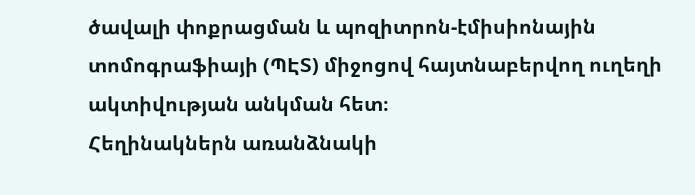ծավալի փոքրացման և պոզիտրոն-էմիսիոնային տոմոգրաֆիայի (ՊԷՏ) միջոցով հայտնաբերվող ուղեղի ակտիվության անկման հետ։
Հեղինակներն առանձնակի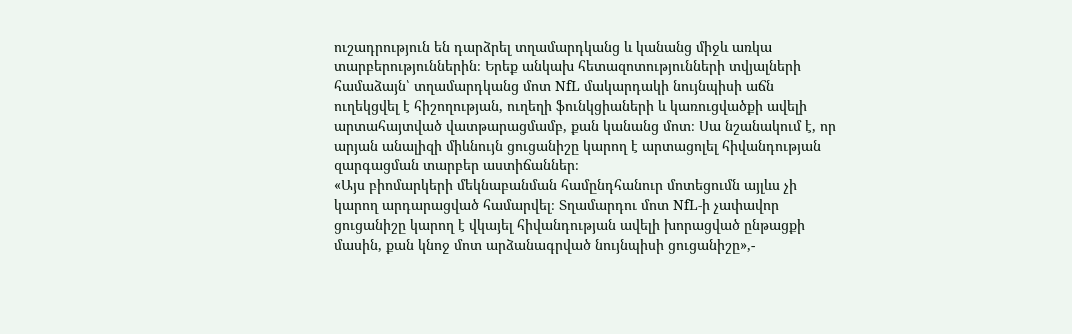ուշադրություն են դարձրել տղամարդկանց և կանանց միջև առկա տարբերություններին։ Երեք անկախ հետազոտությունների տվյալների համաձայն՝ տղամարդկանց մոտ NfL մակարդակի նույնպիսի աճն ուղեկցվել է հիշողության, ուղեղի ֆունկցիաների և կառուցվածքի ավելի արտահայտված վատթարացմամբ, քան կանանց մոտ։ Սա նշանակում է, որ արյան անալիզի միևնույն ցուցանիշը կարող է արտացոլել հիվանդության զարգացման տարբեր աստիճաններ։
«Այս բիոմարկերի մեկնաբանման համընդհանուր մոտեցումն այլևս չի կարող արդարացված համարվել։ Տղամարդու մոտ NfL-ի չափավոր ցուցանիշը կարող է վկայել հիվանդության ավելի խորացված ընթացքի մասին, քան կնոջ մոտ արձանագրված նույնպիսի ցուցանիշը»,-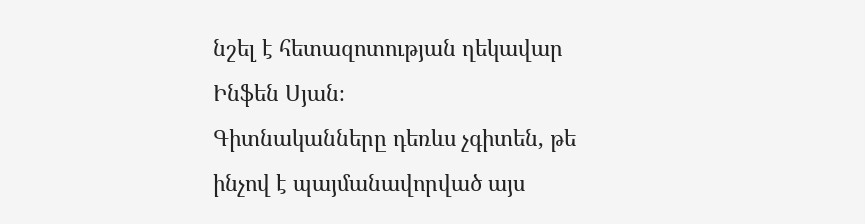նշել է հետազոտության ղեկավար Ինֆեն Սյան։
Գիտնականները դեռևս չգիտեն, թե ինչով է պայմանավորված այս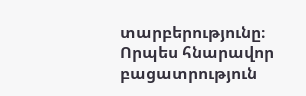տարբերությունը։ Որպես հնարավոր բացատրություն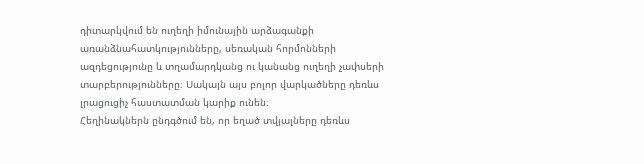դիտարկվում են ուղեղի իմունային արձագանքի առանձնահատկությունները, սեռական հորմոնների ազդեցությունը և տղամարդկանց ու կանանց ուղեղի չափսերի տարբերությունները։ Սակայն այս բոլոր վարկածները դեռևս լրացուցիչ հաստատման կարիք ունեն։
Հեղինակներն ընդգծում են, որ եղած տվյալները դեռևս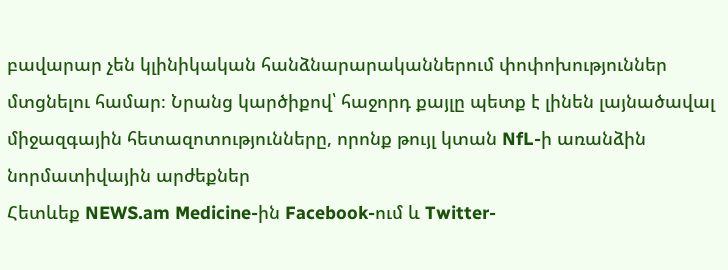բավարար չեն կլինիկական հանձնարարականներում փոփոխություններ մտցնելու համար։ Նրանց կարծիքով՝ հաջորդ քայլը պետք է լինեն լայնածավալ միջազգային հետազոտությունները, որոնք թույլ կտան NfL-ի առանձին նորմատիվային արժեքներ
Հետևեք NEWS.am Medicine-ին Facebook-ում և Twitter-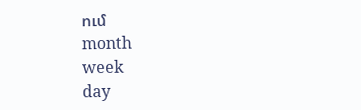ում
month
week
day